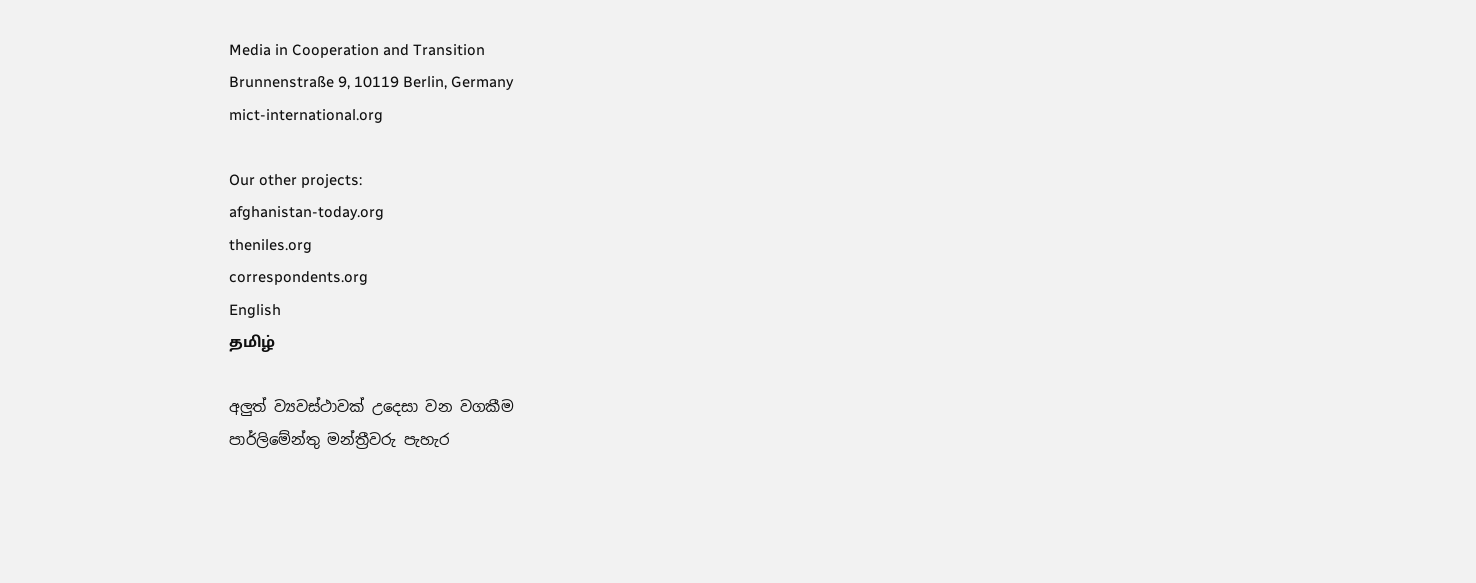Media in Cooperation and Transition
Brunnenstraße 9, 10119 Berlin, Germany
mict-international.org

Our other projects:
afghanistan-today.org
theniles.org
correspondents.org
English
தமிழ்

අලුත් ව්‍යවස්ථාවක් උදෙසා වන වගකීම
පාර්ලිමේන්තු මන්ත්‍රීවරු පැහැර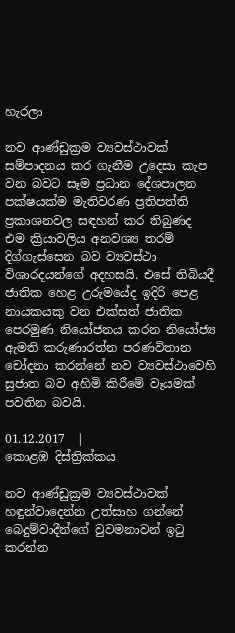හැරලා

නව ආණ්ඩුක්‍රම ව්‍යවස්ථාවක් සම්පාදනය කර ගැනීම උදෙසා කැප වන බවට සෑම ප්‍රධාන දේශපාලන පක්ෂයක්ම මැතිවරණ ප්‍රතිපත්ති ප්‍රකාශනවල සඳහන් කර තිබුණද එම ක්‍රියාවලිය අනවශ්‍ය තරම් දිග්ගැස්සෙන බව ව්‍යවස්ථා විශාරදයන්ගේ අදහසයි. එසේ තිබියදී ජාතික හෙළ උරුමයේද ඉදිරි පෙළ නායකයකු වන එක්සත් ජාතික පෙරමුණ නියෝජනය කරන නියෝජ්‍ය ඇමති කරුණාරත්න පරණවිතාන චෝදනා කරන්නේ නව ව්‍යවස්ථාවෙහි සුජාත බව අහිමි කිරීමේ වෑයමක් පවතින බවයි.

01.12.2017  |
කොළඹ දිස්ත්‍රික්කය

නව ආණ්ඩුක්‍රම ව්‍යවස්ථාවක් හඳුන්වාදෙන්න උත්සාහ ගන්නේ බෙදුම්වාදීන්ගේ වුවමනාවන් ඉටු කරන්න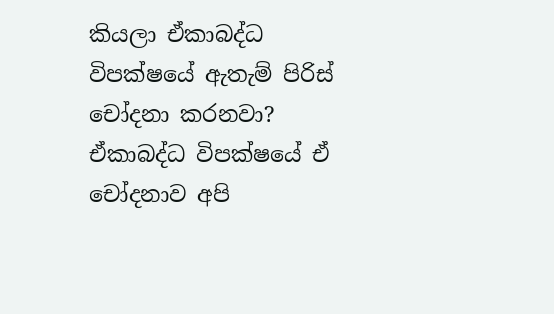කියලා ඒකාබද්ධ විපක්ෂයේ ඇතැම් පිරිස් චෝදනා කරනවා?
ඒකාබද්ධ විපක්ෂයේ ඒ චෝදනාව අපි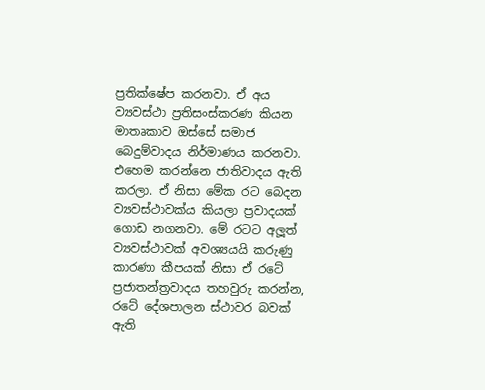ප්‍රතික්ෂේප කරනවා. ඒ අය ව්‍යවස්ථා ප්‍රතිසංස්කරණ කියන මාතෘකාව ඔස්සේ සමාජ බෙදුම්වාදය නිර්මාණය කරනවා. එහෙම කරන්නෙ ජාතිවාදය ඇති කරලා. ඒ නිසා මේක රට බෙදන ව්‍යවස්ථාවක්ය කියලා ප්‍රවාදයක් ගොඩ නගනවා. මේ රටට අලූත් ව්‍යවස්ථාවක් අවශ්‍යයයි කරුණු කාරණා කීපයක් නිසා ඒ රටේ ප්‍රජාතන්ත්‍රවාදය තහවුරු කරන්න, රටේ දේශපාලන ස්ථාවර බවක් ඇති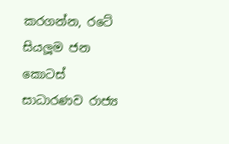කරගන්න, රටේ සියලූම ජන කොටස් සාධාරණව රාජ්‍ය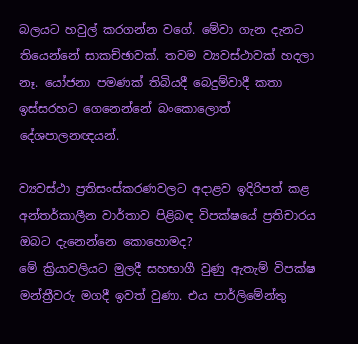බලයට හවුල් කරගන්න වගේ. මේවා ගැන දැනට තියෙන්නේ සාකච්ඡාවක්. තවම ව්‍යවස්ථාවක් හදලා නෑ. යෝජනා පමණක් තිබියදී බෙදුම්වාදී කතා ඉස්සරහට ගෙනෙන්නේ බංකොලොත් දේශපාලනඥයන්.

ව්‍යවස්ථා ප්‍රතිසංස්කරණවලට අදාළව ඉදිරිපත් කළ අන්තර්කාලීන වාර්තාව පිළිබඳ විපක්ෂයේ ප්‍රතිචාරය ඔබට දැනෙන්නෙ කොහොමද?
මේ ක්‍රියාවලියට මුලදී සහභාගී වුණු ඇතැම් විපක්ෂ මන්ත්‍රීවරු මගදී ඉවත් වුණා. එය පාර්ලිමේන්තු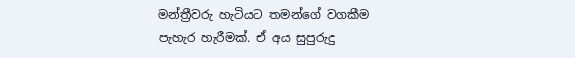මන්ත්‍රීවරු හැටියට තමන්ගේ වගකීම පැහැර හැරීමක්. ඒ අය සුපුරුදු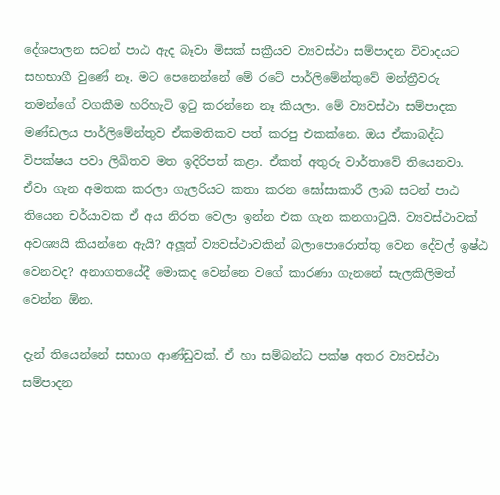දේශපාලන සටන් පාඨ ඇද බෑවා මිසක් සක්‍රීයව ව්‍යවස්ථා සම්පාදන විවාදයට සහභාගී වුණේ නෑ. මට පෙනෙන්නේ මේ රටේ පාර්ලිමේන්තුවේ මන්ත්‍රීවරු තමන්ගේ වගකීම හරිහැටි ඉටු කරන්නෙ නෑ කියලා. මේ ව්‍යවස්ථා සම්පාදක මණ්ඩලය පාර්ලිමේන්තුව ඒකමතිකව පත් කරපු එකක්නෙ. ඔය ඒකාබද්ධ විපක්ෂය පවා ලිඛිතව මත ඉදිරිපත් කළා. ඒකත් අතුරු වාර්තාවේ තියෙනවා. ඒවා ගැන අමතක කරලා ගැලරියට කතා කරන ඝෝසාකාරී ලාබ සටන් පාඨ තියෙන චර්යාවක ඒ අය නිරත වෙලා ඉන්න එක ගැන කනගාටුයි. ව්‍යවස්ථාවක් අවශ්‍යයි කියන්නෙ ඇයි? අලූත් ව්‍යවස්ථාවකින් බලාපොරොත්තු වෙන දේවල් ඉෂ්ඨ වෙනවද? අනාගතයේදී මොකද වෙන්නෙ වගේ කාරණා ගැනනේ සැලකිලිමත් වෙන්න ඕන.

දැන් තියෙන්නේ සභාග ආණ්ඩුවක්. ඒ හා සම්බන්ධ පක්ෂ අතර ව්‍යවස්ථා සම්පාදන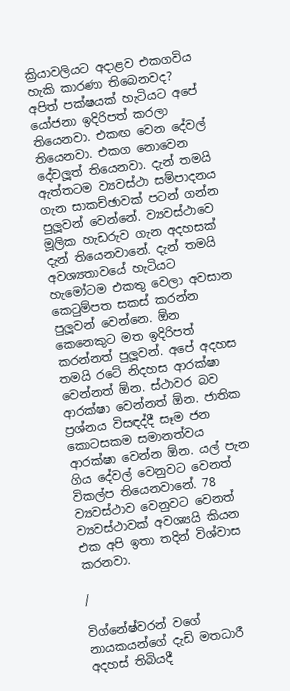ක්‍රියාවලියට අදාළව එකගවිය හැකි කාරණා තිබෙනවද?
අපිත් පක්ෂයක් හැටියට අපේ යෝජනා ඉදිරිපත් කරලා තියෙනවා. එකඟ වෙන දේවල් තියෙනවා. එකග නොවෙන දේවලූත් තියෙනවා. දැන් තමයි ඇත්තටම ව්‍යවස්ථා සම්පාදනය ගැන සාකච්ඡාවක් පටන් ගන්න පුලූවන් වෙන්නේ. ව්‍යවස්ථාවෙ මූලික හැඩරුව ගැන අදහසක් දැන් තියෙනවානේ. දැන් තමයි අවශ්‍යතාවයේ හැටියට හැමෝටම එකතු වෙලා අවසාන කෙටුම්පත සකස් කරන්න පුලූවන් වෙන්නෙ. ඕන කෙනෙකුට මත ඉදිරිපත් කරන්නත් පුලූවන්. අපේ අදහස තමයි රටේ නිදහස ආරක්ෂා වෙන්නත් ඕන. ස්ථාවර බව ආරක්ෂා වෙන්නත් ඕන. ජාතික ප්‍රශ්නය විසඳද්දී සෑම ජන කොටසකම සමානත්වය ආරක්ෂා වෙන්න ඕන. යල් පැන ගිය දේවල් වෙනුවට වෙනත් විකල්ප තියෙනවානේ. 78 ව්‍යවස්ථාව වෙනුවට වෙනත් ව්‍යවස්ථාවක් අවශ්‍යයි කියන එක අපි ඉතා තදින් විශ්වාස කරනවා.

/

විග්නේෂ්වරන් වගේ නායකයන්ගේ දැඩි මතධාරී අදහස් තිබියදී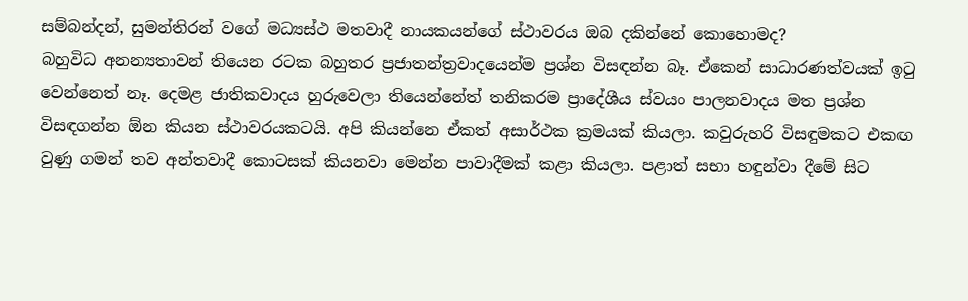සම්බන්දන්, සුමන්තිරන් වගේ මධ්‍යස්ථ මතවාදී නායකයන්ගේ ස්ථාවරය ඔබ දකින්නේ කොහොමද?
බහුවිධ අනන්‍යතාවන් තියෙන රටක බහුතර ප්‍රජාතන්ත්‍රවාදයෙන්ම ප්‍රශ්න විසඳන්න බෑ. ඒකෙන් සාධාරණත්වයක් ඉටු වෙන්නෙත් නෑ. දෙමළ ජාතිකවාදය හුරුවෙලා තියෙන්නේත් තනිකරම ප්‍රාදේශීය ස්වයං පාලනවාදය මත ප්‍රශ්න විසඳගන්න ඕන කියන ස්ථාවරයකටයි. අපි කියන්නෙ ඒකත් අසාර්ථක ක්‍රමයක් කියලා. කවුරුහරි විසඳුමකට එකඟ වුණු ගමන් තව අන්තවාදී කොටසක් කියනවා මෙන්න පාවාදීමක් කළා කියලා. පළාත් සභා හඳුන්වා දීමේ සිට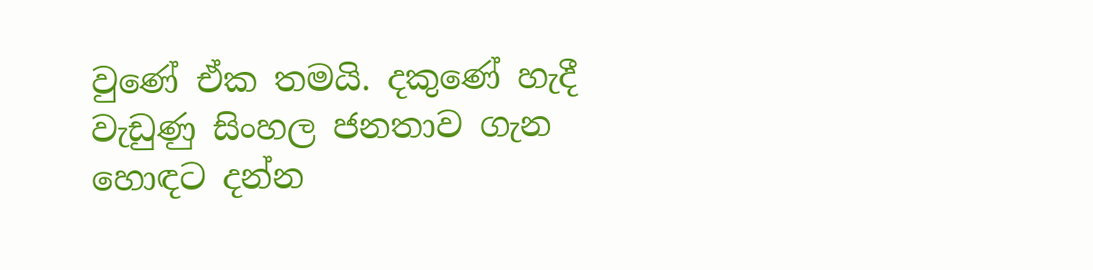වුණේ ඒක තමයි. දකුණේ හැදී වැඩුණු සිංහල ජනතාව ගැන හොඳට දන්න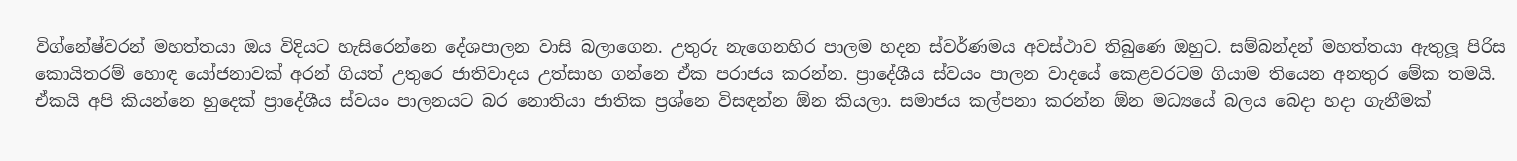විග්නේෂ්වරන් මහත්තයා ඔය විදියට හැසිරෙන්නෙ දේශපාලන වාසි බලාගෙන. උතුරු නැගෙනහිර පාලම හදන ස්වර්ණමය අවස්ථාව තිබුණෙ ඔහුට. සම්බන්දන් මහත්තයා ඇතුලූ පිරිස කොයිතරම් හොඳ යෝජනාවක් අරන් ගියත් උතුරෙ ජාතිවාදය උත්සාහ ගන්නෙ ඒක පරාජය කරන්න. ප්‍රාදේශීය ස්වයං පාලන වාදයේ කෙළවරටම ගියාම තියෙන අනතුර මේක තමයි. ඒකයි අපි කියන්නෙ හුදෙක් ප්‍රාදේශීය ස්වයං පාලනයට බර නොතියා ජාතික ප්‍රශ්නෙ විසඳන්න ඕන කියලා. සමාජය කල්පනා කරන්න ඕන මධ්‍යයේ බලය බෙදා හදා ගැනීමක්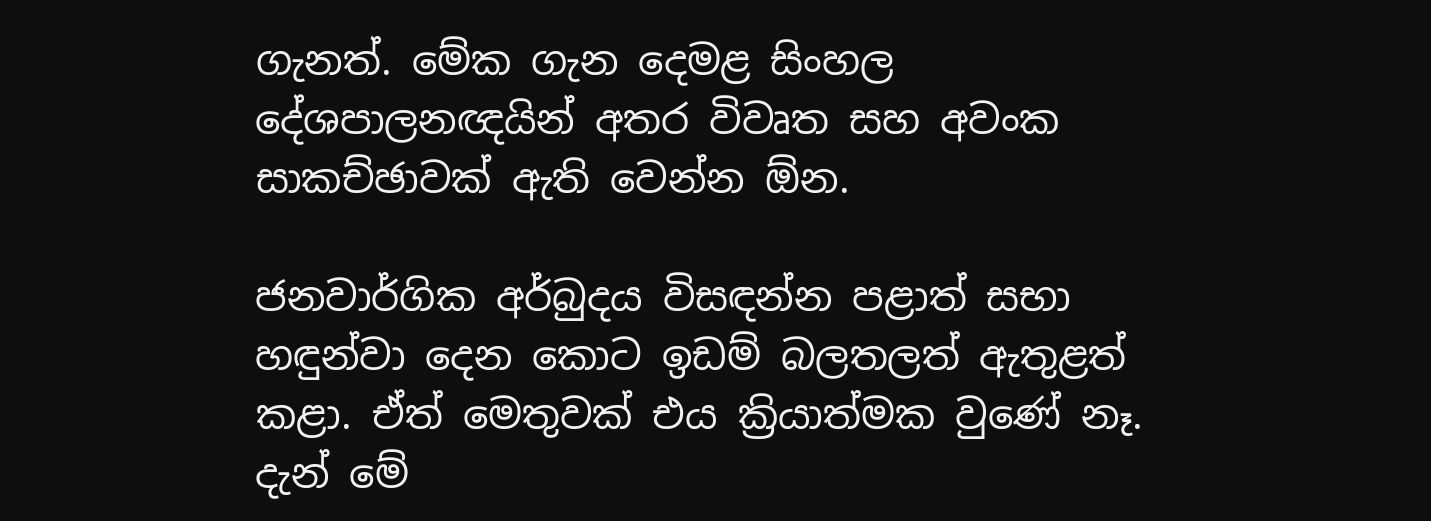ගැනත්. මේක ගැන දෙමළ සිංහල දේශපාලනඥයින් අතර විවෘත සහ අවංක සාකච්ඡාවක් ඇති වෙන්න ඕන.

ජනවාර්ගික අර්බුදය විසඳන්න පළාත් සභා හඳුන්වා දෙන කොට ඉඩම් බලතලත් ඇතුළත් කළා. ඒත් මෙතුවක් එය ක්‍රියාත්මක වුණේ නෑ. දැන් මේ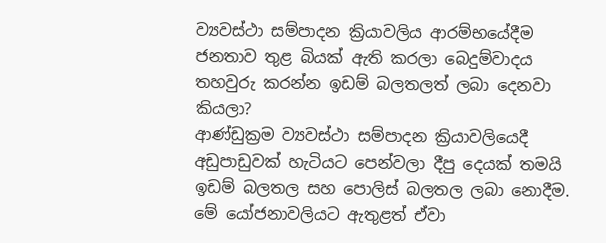ව්‍යවස්ථා සම්පාදන ක්‍රියාවලිය ආරම්භයේදීම ජනතාව තුළ බියක් ඇති කරලා බෙදුම්වාදය තහවුරු කරන්න ඉඩම් බලතලත් ලබා දෙනවා කියලා?
ආණ්ඩුක්‍රම ව්‍යවස්ථා සම්පාදන ක්‍රියාවලියෙදී අඩුපාඩුවක් හැටියට පෙන්වලා දීපු දෙයක් තමයි ඉඩම් බලතල සහ පොලිස් බලතල ලබා නොදීම. මේ යෝජනාවලියට ඇතුළත් ඒවා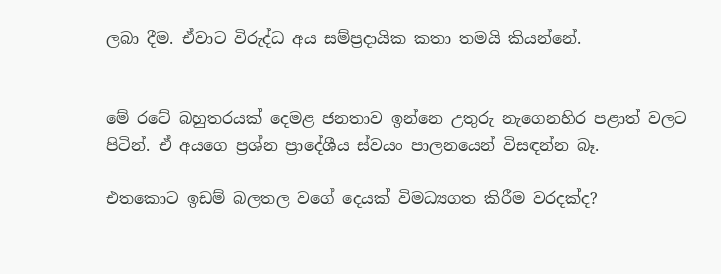ලබා දීම. ඒවාට විරුද්ධ අය සම්ප්‍රදායික කතා තමයි කියන්නේ.


මේ රටේ බහුතරයක් දෙමළ ජනතාව ඉන්නෙ උතුරු නැගෙනහිර පළාත් වලට පිටින්. ඒ අයගෙ ප්‍රශ්න ප්‍රාදේශීය ස්වයං පාලනයෙන් විසඳන්න බෑ.

එතකොට ඉඩම් බලතල වගේ දෙයක් විමධ්‍යගත කිරීම වරදක්ද?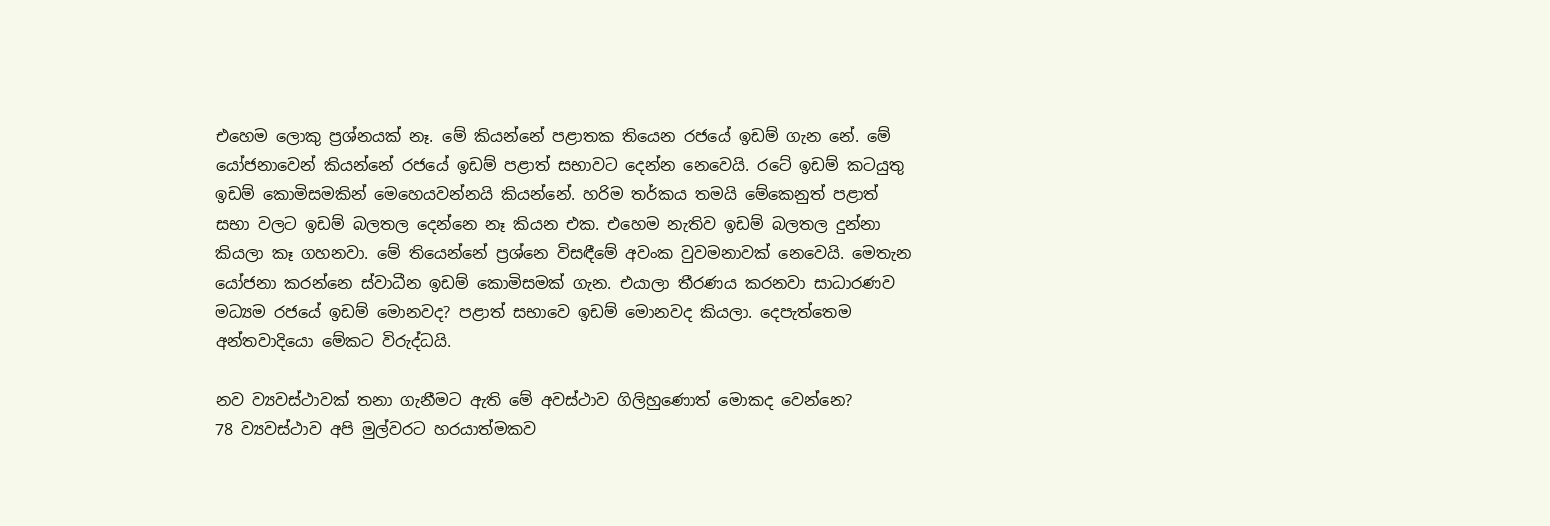එහෙම ලොකු ප්‍රශ්නයක් නෑ. මේ කියන්නේ පළාතක තියෙන රජයේ ඉඩම් ගැන නේ. මේ යෝජනාවෙන් කියන්නේ රජයේ ඉඩම් පළාත් සභාවට දෙන්න නෙවෙයි. රටේ ඉඩම් කටයුතු ඉඩම් කොමිසමකින් මෙහෙයවන්නයි කියන්නේ. හරිම තර්කය තමයි මේකෙනුත් පළාත් සභා වලට ඉඩම් බලතල දෙන්නෙ නෑ කියන එක. එහෙම නැතිව ඉඩම් බලතල දුන්නා කියලා කෑ ගහනවා. මේ තියෙන්නේ ප්‍රශ්නෙ විසඳීමේ අවංක වුවමනාවක් නෙවෙයි. මෙතැන යෝජනා කරන්නෙ ස්වාධීන ඉඩම් කොමිසමක් ගැන. එයාලා තීරණය කරනවා සාධාරණව මධ්‍යම රජයේ ඉඩම් මොනවද? පළාත් සභාවෙ ඉඩම් මොනවද කියලා. දෙපැත්තෙම අන්තවාදියො මේකට විරුද්ධයි.

නව ව්‍යවස්ථාවක් තනා ගැනීමට ඇති මේ අවස්ථාව ගිලිහුණොත් මොකද වෙන්නෙ?
78 ව්‍යවස්ථාව අපි මුල්වරට හරයාත්මකව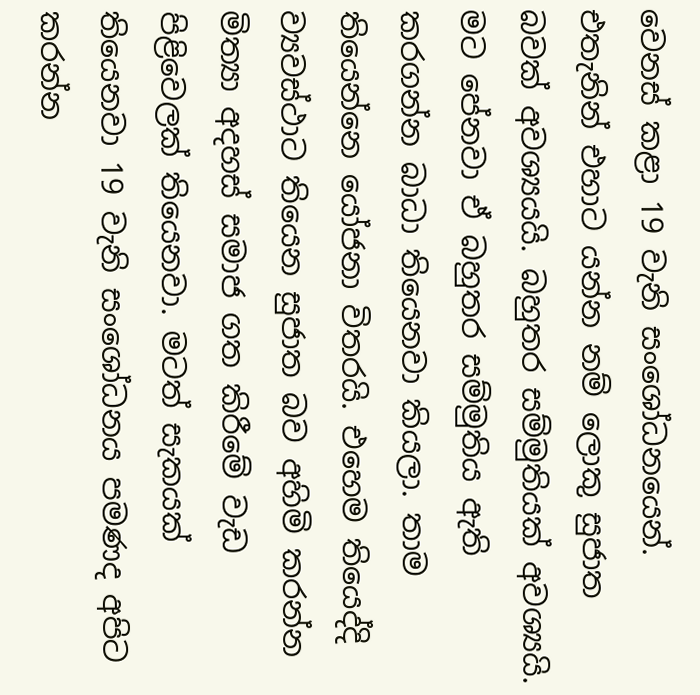වෙනස් කළා 19 වැනි සංශෝධනයෙන්. එතැනින් එහාට යන්න නම් ලොකු සුජාත බවක් අවශ්‍යයයි. බහුතර සම්මුතියක් අවශ්‍යයි. මට පේනවා ඒ බහුතර සම්මුතිය ඇති කරගන්න බාධා තියෙනවා කියලා. තාම තියෙන්නෙ යෝජනා විතරයි. එහෙම තියෙද්දි ව්‍යවස්ථාට තියෙන සුජාත බව අහිමි කරන්න මිත්‍යා අදහස් සමාජ ගත කිරීමේ වැඩ පිළිවෙලක් තියෙනවා. මටත් සැකයක් තියෙනවා 19 වැනි සංශෝධනය පමණද අපිට කරන්න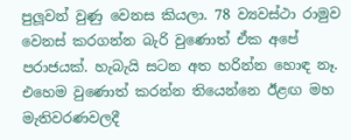පුලූවන් වුණු වෙනස කියලා. 78 ව්‍යවස්ථා රාමුව වෙනස් කරගන්න බැරි වුණොත් ඒක අපේ පරාජයක්. හැබැයි සටන අත හරින්න හොඳ නෑ. එහෙම වුණොත් කරන්න තියෙන්නෙ ඊළඟ මහ මැතිවරණවලදී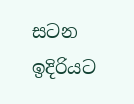සටන ඉදිරියට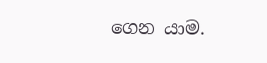ගෙන යාම.